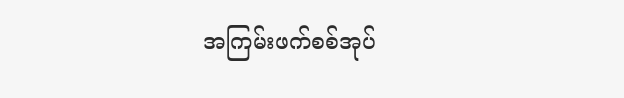အကြမ်းဖက်စစ်အုပ်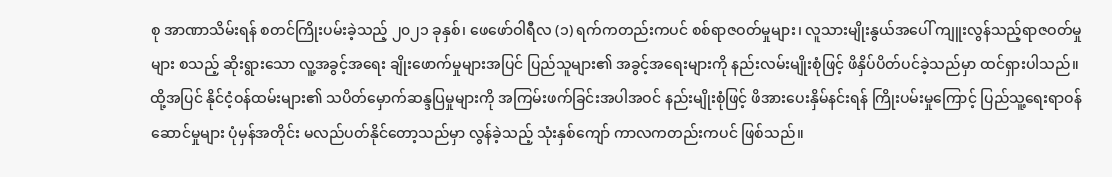စု အာဏာသိမ်းရန် စတင်ကြိုးပမ်းခဲ့သည့် ၂၀၂၁ ခုနှစ်၊ ဖေဖော်ဝါရီလ (၁) ရက်ကတည်းကပင် စစ်ရာဇဝတ်မှုများ၊ လူသားမျိုးနွယ်အပေါ် ကျူးလွန်သည့်ရာဇဝတ်မှုများ စသည့် ဆိုးရွားသော လူ့အခွင့်အရေး ချိုးဖောက်မှုများအပြင် ပြည်သူများ၏ အခွင့်အရေးများကို နည်းလမ်းမျိုးစုံဖြင့် ဖိနှိပ်ပိတ်ပင်ခဲ့သည်မှာ ထင်ရှားပါသည်။ ထို့အပြင် နိုင်ငံ့ဝန်ထမ်းများ၏ သပိတ်မှောက်ဆန္ဒပြမှုများကို အကြမ်းဖက်ခြင်းအပါအဝင် နည်းမျိုးစုံဖြင့် ဖိအားပေးနှိမ်နင်းရန် ကြိုးပမ်းမှုကြောင့် ပြည်သူ့ရေးရာဝန်ဆောင်မှုများ ပုံမှန်အတိုင်း မလည်ပတ်နိုင်တော့သည်မှာ လွန်ခဲ့သည့် သုံးနှစ်ကျော် ကာလကတည်းကပင် ဖြစ်သည်။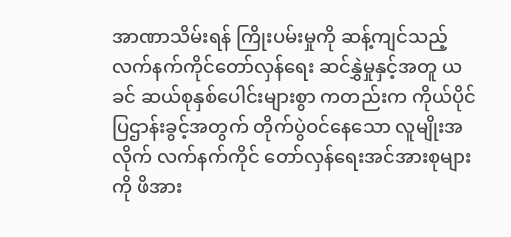အာဏာသိမ်းရန် ကြိုးပမ်းမှုကို ဆန့်ကျင်သည့် လက်နက်ကိုင်တော်လှန်ရေး ဆင်နွှဲမှုနှင့်အတူ ယခင် ဆယ်စုနှစ်ပေါင်းများစွာ ကတည်းက ကိုယ်ပိုင်ပြဌာန်းခွင့်အတွက် တိုက်ပွဲဝင်နေသော လူမျိုးအလိုက် လက်နက်ကိုင် တော်လှန်ရေးအင်အားစုများကို ဖိအား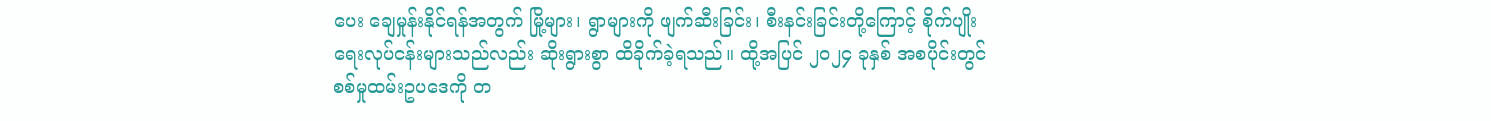ပေး ချေမှုန်းနိုင်ရန်အတွက် မြို့များ၊ ရွာများကို ဖျက်ဆီးခြင်း၊ စီးနင်းခြင်းတို့ကြောင့် စိုက်ပျိုးရေးလုပ်ငန်းများသည်လည်း ဆိုးရွားစွာ ထိခိုက်ခဲ့ရသည်။ ထို့အပြင် ၂၀၂၄ ခုနှစ် အစပိုင်းတွင် စစ်မှုထမ်းဥပဒေကို တ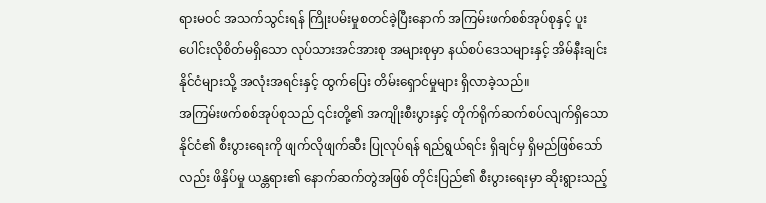ရားမဝင် အသက်သွင်းရန် ကြိုးပမ်းမှုစတင်ခဲ့ပြီးနောက် အကြမ်းဖက်စစ်အုပ်စုနှင့် ပူးပေါင်းလိုစိတ်မရှိသော လုပ်သားအင်အားစု အများစုမှာ နယ်စပ်ဒေသများနှင့် အိမ်နီးချင်းနိုင်ငံများသို့ အလုံးအရင်းနှင့် ထွက်ပြေး တိမ်းရှောင်မှုများ ရှိလာခဲ့သည်။
အကြမ်းဖက်စစ်အုပ်စုသည် ၎င်းတို့၏ အကျိုးစီးပွားနှင့် တိုက်ရိုက်ဆက်စပ်လျက်ရှိသော နိုင်ငံ၏ စီးပွားရေးကို ဖျက်လိုဖျက်ဆီး ပြုလုပ်ရန် ရည်ရွယ်ရင်း ရှိချင်မှ ရှိမည်ဖြစ်သော်လည်း ဖိနှိပ်မှု ယန္တရား၏ နောက်ဆက်တွဲအဖြစ် တိုင်းပြည်၏ စီးပွားရေးမှာ ဆိုးရွားသည့်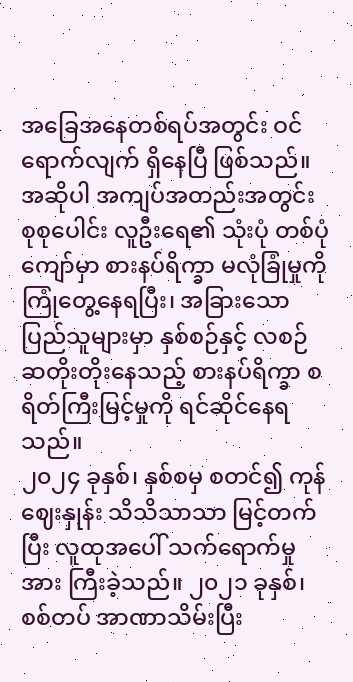အခြေအနေတစ်ရပ်အတွင်း ဝင်ရောက်လျက် ရှိနေပြီ ဖြစ်သည်။ အဆိုပါ အကျပ်အတည်းအတွင်း စုစုပေါင်း လူဦးရေ၏ သုံးပုံ တစ်ပုံကျော်မှာ စားနပ်ရိက္ခာ မလုံခြုံမှုကို ကြုံတွေ့နေရပြီး၊ အခြားသော ပြည်သူများမှာ နှစ်စဉ်နှင့် လစဉ် ဆတိုးတိုးနေသည့် စားနပ်ရိက္ခာ စရိတ်ကြီးမြင့်မှုကို ရင်ဆိုင်နေရသည်။
၂၀၂၄ ခုနှစ်၊ နှစ်စမှ စတင်၍ ကုန်ဈေးနှုန်း သိသိသာသာ မြင့်တက်ပြီး လူထုအပေါ် သက်ရောက်မှုအား ကြီးခဲ့သည်။ ၂၀၂၁ ခုနှစ်၊ စစ်တပ် အာဏာသိမ်းပြီး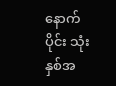နောက်ပိုင်း သုံးနှစ်အ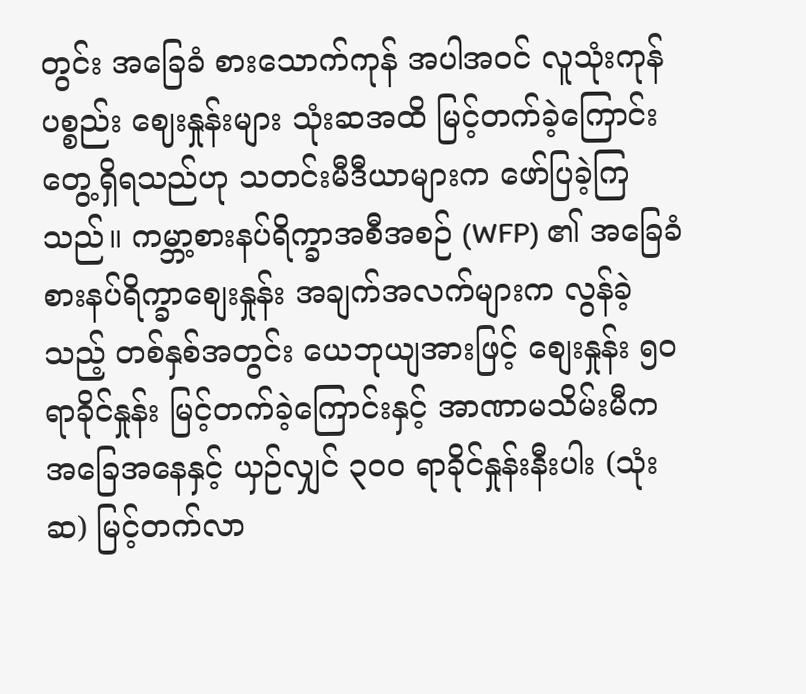တွင်း အခြေခံ စားသောက်ကုန် အပါအဝင် လူသုံးကုန်ပစ္စည်း ဈေးနှုန်းများ သုံးဆအထိ မြင့်တက်ခဲ့ကြောင်း တွေ့ရှိရသည်ဟု သတင်းမီဒီယာများက ဖော်ပြခဲ့ကြသည်။ ကမ္ဘာ့စားနပ်ရိက္ခာအစီအစဉ် (WFP) ၏ အခြေခံ စားနပ်ရိက္ခာစျေးနှုန်း အချက်အလက်များက လွန်ခဲ့သည့် တစ်နှစ်အတွင်း ယေဘုယျအားဖြင့် စျေးနှုန်း ၅၀ ရာခိုင်နှုန်း မြင့်တက်ခဲ့ကြောင်းနှင့် အာဏာမသိမ်းမီက အခြေအနေနှင့် ယှဉ်လျှင် ၃၀၀ ရာခိုင်နှုန်းနီးပါး (သုံးဆ) မြင့်တက်လာ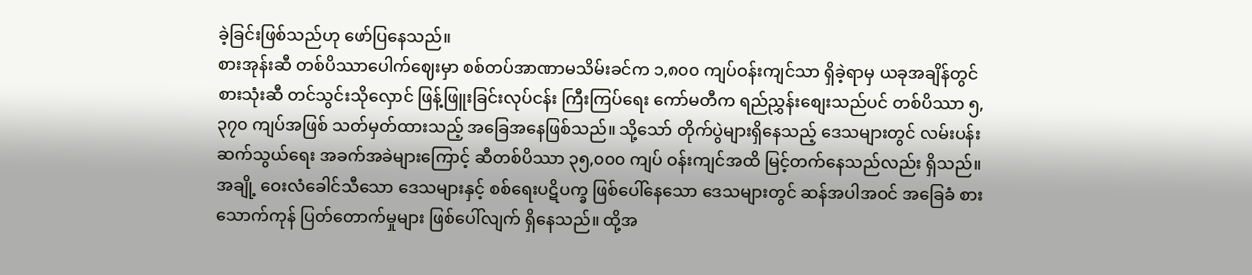ခဲ့ခြင်းဖြစ်သည်ဟု ဖော်ပြနေသည်။
စားအုန်းဆီ တစ်ပိဿာပေါက်ဈေးမှာ စစ်တပ်အာဏာမသိမ်းခင်က ၁,၈၀၀ ကျပ်ဝန်းကျင်သာ ရှိခဲ့ရာမှ ယခုအချိန်တွင် စားသုံးဆီ တင်သွင်းသိုလှောင် ဖြန့်ဖြူးခြင်းလုပ်ငန်း ကြီးကြပ်ရေး ကော်မတီက ရည်ညွှန်းစျေးသည်ပင် တစ်ပိဿာ ၅,၃၇၀ ကျပ်အဖြစ် သတ်မှတ်ထားသည့် အခြေအနေဖြစ်သည်။ သို့သော် တိုက်ပွဲများရှိနေသည့် ဒေသများတွင် လမ်းပန်းဆက်သွယ်ရေး အခက်အခဲများကြောင့် ဆီတစ်ပိဿာ ၃၅,၀၀၀ ကျပ် ဝန်းကျင်အထိ မြင့်တက်နေသည်လည်း ရှိသည်။
အချို့ ဝေးလံခေါင်သီသော ဒေသများနှင့် စစ်ရေးပဋိပက္ခ ဖြစ်ပေါ်နေသော ဒေသများတွင် ဆန်အပါအဝင် အခြေခံ စားသောက်ကုန် ပြတ်တောက်မှုများ ဖြစ်ပေါ်လျက် ရှိနေသည်။ ထို့အ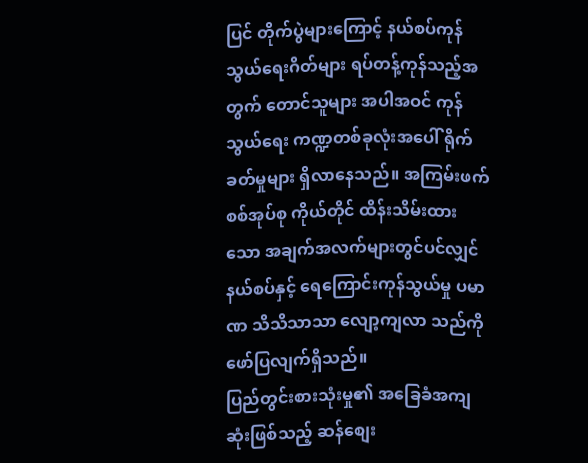ပြင် တိုက်ပွဲများကြောင့် နယ်စပ်ကုန်သွယ်ရေးဂိတ်များ ရပ်တန့်ကုန်သည့်အတွက် တောင်သူများ အပါအဝင် ကုန်သွယ်ရေး ကဏ္ဍတစ်ခုလုံးအပေါ် ရိုက်ခတ်မှုများ ရှိလာနေသည်။ အကြမ်းဖက်စစ်အုပ်စု ကိုယ်တိုင် ထိန်းသိမ်းထားသော အချက်အလက်များတွင်ပင်လျှင် နယ်စပ်နှင့် ရေကြောင်းကုန်သွယ်မှု ပမာဏ သိသိသာသာ လျော့ကျလာ သည်ကို ဖော်ပြလျက်ရှိသည်။
ပြည်တွင်းစားသုံးမှု၏ အခြေခံအကျဆုံးဖြစ်သည့် ဆန်စျေး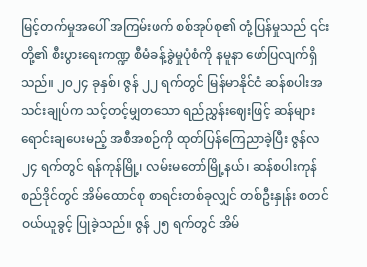မြင့်တက်မှုအပေါ် အကြမ်းဖက် စစ်အုပ်စု၏ တုံ့ပြန်မှုသည် ၎င်းတို့၏ စီးပွားရေးကဏ္ဍ စီမံခန့်ခွဲမှုပုံစံကို နမူနာ ဖော်ပြလျက်ရှိသည်။ ၂၀၂၄ ခုနှစ်၊ ဇွန် ၂၂ ရက်တွင် မြန်မာနိုင်ငံ ဆန်စပါးအသင်းချုပ်က သင့်တင့်မျှတသော ရည်ညွှန်းဈေးဖြင့် ဆန်များ ရောင်းချပေးမည့် အစီအစဉ်ကို ထုတ်ပြန်ကြေညာခဲ့ပြီး ဇွန်လ ၂၄ ရက်တွင် ရန်ကုန်မြို့၊ လမ်းမတော်မြို့နယ်၊ ဆန်စပါးကုန်စည်ဒိုင်တွင် အိမ်ထောင်စု စာရင်းတစ်ခုလျှင် တစ်ဦးနှုန်း စတင် ဝယ်ယူခွင့် ပြုခဲ့သည်။ ဇွန် ၂၅ ရက်တွင် အိမ်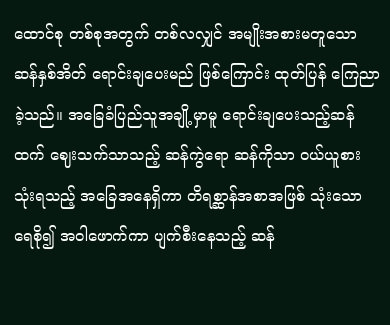ထောင်စု တစ်စုအတွက် တစ်လလျှင် အမျိုးအစားမတူသော ဆန်နှစ်အိတ် ရောင်းချပေးမည် ဖြစ်ကြောင်း ထုတ်ပြန် ကြေညာခဲ့သည်။ အခြေခံပြည်သူအချို့မှာမူ ရောင်းချပေးသည့်ဆန်ထက် ဈေးသက်သာသည့် ဆန်ကွဲရော ဆန်ကိုသာ ဝယ်ယူစားသုံးရသည့် အခြေအနေရှိကာ တိရစ္ဆာန်အစာအဖြစ် သုံးသော ရေစို၍ အဝါဖောက်ကာ ပျက်စီးနေသည့် ဆန်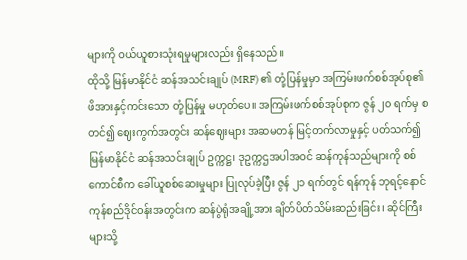များကို ဝယ်ယူစားသုံးရမှုများလည်း ရှိနေသည်။
ထိုသို့ မြန်မာနိုင်ငံ ဆန်အသင်းချုပ် (MRF) ၏ တုံ့ပြန်မှုမှာ အကြမ်းဖက်စစ်အုပ်စု၏ ဖိအားနှင့်ကင်းသော တုံ့ပြန်မှု မဟုတ်ပေ။ အကြမ်းဖက်စစ်အုပ်စုက ဇွန် ၂၀ ရက်မှ စတင်၍ ဈေးကွက်အတွင်း ဆန်ဈေးများ အဆမတန် မြင့်တက်လာမှုနှင့် ပတ်သက်၍ မြန်မာနိုင်ငံ ဆန်အသင်းချုပ် ဥက္ကဋ္ဌ၊ ဒုဥက္ကဌအပါအဝင် ဆန်ကုန်သည်များကို စစ်ကောင်စီက ခေါ်ယူစစ်ဆေးမှုများ ပြုလုပ်ခဲ့ပြီး ဇွန် ၂၁ ရက်တွင် ရန်ကုန် ဘုရင့်နောင် ကုန်စည်ဒိုင်ဝန်းအတွင်းက ဆန်ပွဲရုံအချို့အား ချိတ်ပိတ်သိမ်းဆည်းခြင်း၊ ဆိုင်ကြီးများသို့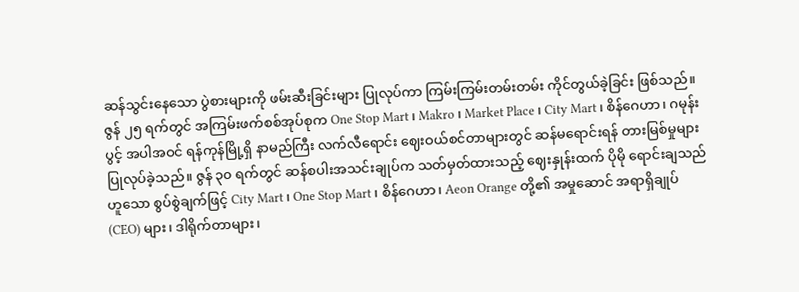ဆန်သွင်းနေသော ပွဲစားများကို ဖမ်းဆီးခြင်းများ ပြုလုပ်ကာ ကြမ်းကြမ်းတမ်းတမ်း ကိုင်တွယ်ခဲ့ခြင်း ဖြစ်သည်။ ဇွန် ၂၅ ရက်တွင် အကြမ်းဖက်စစ်အုပ်စုက One Stop Mart ၊ Makro ၊ Market Place ၊ City Mart ၊ စိန်ဂေဟာ၊ ဂမုန်းပွင့် အပါအဝင် ရန်ကုန်မြို့ရှိ နာမည်ကြီး လက်လီရောင်း ဈေးဝယ်စင်တာများတွင် ဆန်မရောင်းရန် တားမြစ်မှုများ ပြုလုပ်ခဲ့သည်။ ဇွန် ၃၀ ရက်တွင် ဆန်စပါးအသင်းချုပ်က သတ်မှတ်ထားသည့် ဈေးနှုန်းထက် ပိုမို ရောင်းချသည်ဟူသော စွပ်စွဲချက်ဖြင့် City Mart ၊ One Stop Mart ၊ စိန်ဂေဟာ၊ Aeon Orange တို့၏ အမှုဆောင် အရာရှိချုပ် (CEO) များ၊ ဒါရိုက်တာများ၊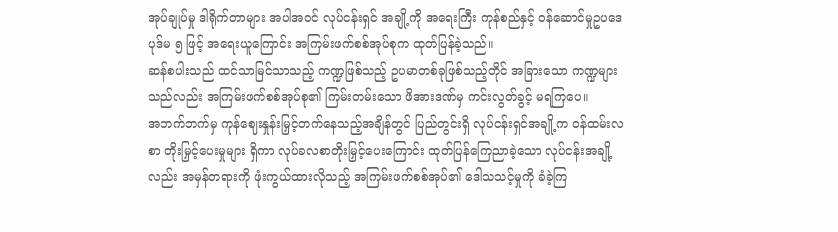အုပ်ချုပ်မှု ဒါရိုက်တာများ အပါအဝင် လုပ်ငန်းရှင် အချို့ကို အရေးကြီး ကုန်စည်နှင့် ဝန်ဆောင်မှုဥပဒေ ပုဒ်မ ၅ ဖြင့် အရေးယူကြောင်း အကြမ်းဖက်စစ်အုပ်စုက ထုတ်ပြန်ခဲ့သည်။
ဆန်စပါးသည် ထင်သာမြင်သာသည့် ကဏ္ဍဖြစ်သည့် ဥပမာတစ်ခုဖြစ်သည့်တိုင် အခြားသော ကဏ္ဍများသည်လည်း အကြမ်းဖက်စစ်အုပ်စု၏ ကြမ်းတမ်းသော ဖိအားဒဏ်မှ ကင်းလွတ်ခွင့် မရကြပေ။
အဘက်ဘက်မှ ကုန်ဈေးနှုန်းမြှင့်တက်နေသည့်အချိန်တွင် ပြည်တွင်းရှိ လုပ်ငန်းရှင်အချို့က ဝန်ထမ်းလစာ တိုးမြှင့်ပေးမှုများ ရှိကာ လုပ်ခလစာတိုးမြှင့်ပေးကြောင်း ထုတ်ပြန်ကြေညာခဲ့သော လုပ်ငန်းအချို့လည်း အမှန်တရားကို ဖုံးကွယ်ထားလိုသည့် အကြမ်းဖက်စစ်အုပ်၏ ဒေါသသင့်မှုကို ခံခဲ့ကြ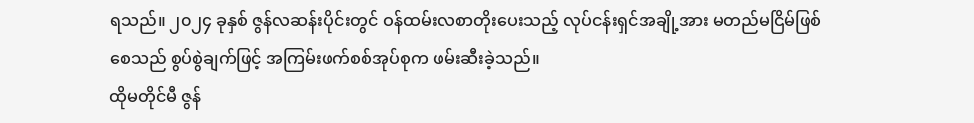ရသည်။ ၂၀၂၄ ခုနှစ် ဇွန်လဆန်းပိုင်းတွင် ဝန်ထမ်းလစာတိုးပေးသည့် လုပ်ငန်းရှင်အချို့အား မတည်မငြိမ်ဖြစ်စေသည် စွပ်စွဲချက်ဖြင့် အကြမ်းဖက်စစ်အုပ်စုက ဖမ်းဆီးခဲ့သည်။
ထိုမတိုင်မီ ဇွန်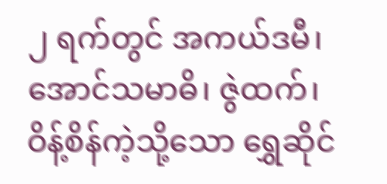၂ ရက်တွင် အကယ်ဒမီ၊ အောင်သမာဓိ၊ ဇွဲထက်၊ ဝိန့်စိန်ကဲ့သို့သော ရွှေဆိုင်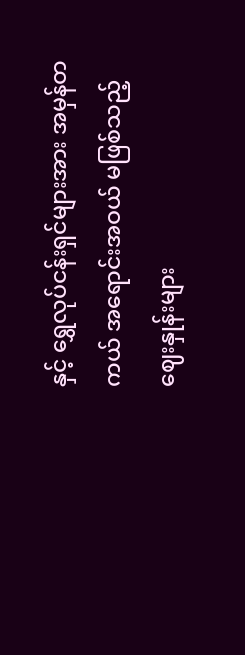နှင့် ရွှေလုပ်ငန်းရှင်များအား အမှန်တကယ် အရောင်းအဝယ် မဖြစ်သည့် ဈေးနှုန်းများ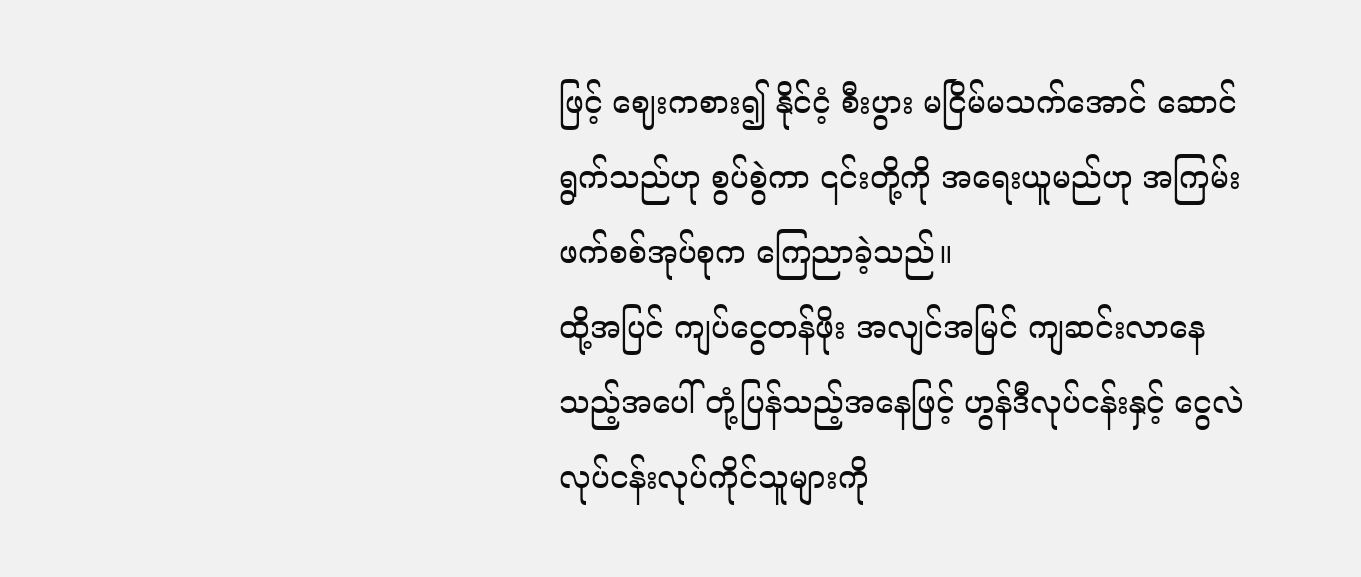ဖြင့် ဈေးကစား၍ နိုင်ငံ့ စီးပွား မငြိမ်မသက်အောင် ဆောင်ရွက်သည်ဟု စွပ်စွဲကာ ၎င်းတို့ကို အရေးယူမည်ဟု အကြမ်းဖက်စစ်အုပ်စုက ကြေညာခဲ့သည်။
ထို့အပြင် ကျပ်ငွေတန်ဖိုး အလျင်အမြင် ကျဆင်းလာနေသည့်အပေါ် တုံ့ပြန်သည့်အနေဖြင့် ဟွန်ဒီလုပ်ငန်းနှင့် ငွေလဲ လုပ်ငန်းလုပ်ကိုင်သူများကို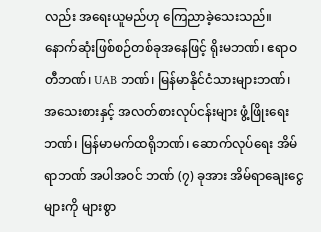လည်း အရေးယူမည်ဟု ကြေညာခဲ့သေးသည်။
နောက်ဆုံးဖြစ်စဉ်တစ်ခုအနေဖြင့် ရိုးမဘဏ်၊ ဧရာဝတီဘဏ်၊ UAB ဘဏ်၊ မြန်မာနိုင်ငံသားများဘဏ်၊ အသေးစားနှင့် အလတ်စားလုပ်ငန်းများ ဖွံ့ဖြိုးရေးဘဏ်၊ မြန်မာမက်ထရိုဘဏ်၊ ဆောက်လုပ်ရေး အိမ်ရာဘဏ် အပါအဝင် ဘဏ် (၇) ခုအား အိမ်ရာချေးငွေများကို များစွာ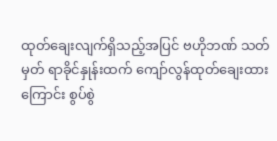ထုတ်ချေးလျက်ရှိသည့်အပြင် ဗဟိုဘဏ် သတ်မှတ် ရာခိုင်နှုန်းထက် ကျော်လွန်ထုတ်ချေးထားကြောင်း စွပ်စွဲ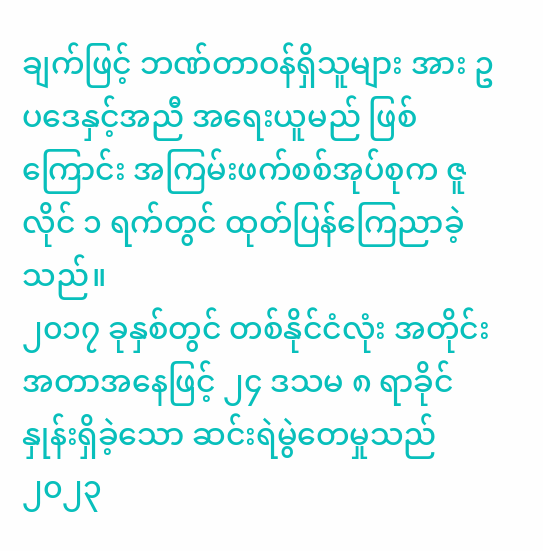ချက်ဖြင့် ဘဏ်တာဝန်ရှိသူများ အား ဥပဒေနှင့်အညီ အရေးယူမည် ဖြစ်ကြောင်း အကြမ်းဖက်စစ်အုပ်စုက ဇူလိုင် ၁ ရက်တွင် ထုတ်ပြန်ကြေညာခဲ့သည်။
၂၀၁၇ ခုနှစ်တွင် တစ်နိုင်ငံလုံး အတိုင်းအတာအနေဖြင့် ၂၄ ဒသမ ၈ ရာခိုင်နှုန်းရှိခဲ့သော ဆင်းရဲမွဲတေမှုသည် ၂၀၂၃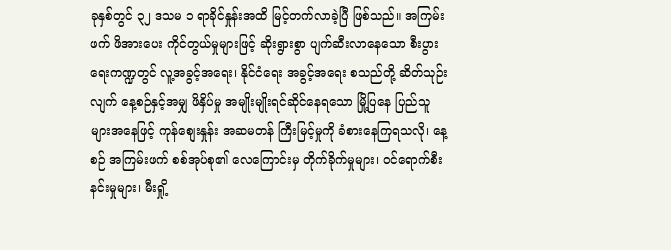ခုနှစ်တွင် ၃၂ ဒသမ ၁ ရာခိုင်နှုန်းအထိ မြင့်တက်လာခဲ့ပြီ ဖြစ်သည်။ အကြမ်းဖက် ဖိအားပေး ကိုင်တွယ်မှုများဖြင့် ဆိုးရွားစွာ ပျက်ဆီးလာနေသော စီးပွားရေးကဏ္ဍတွင် လူ့အခွင့်အရေး၊ နိုင်ငံရေး အခွင့်အရေး စသည်တို့ ဆိတ်သုဉ်းလျက် နေ့စဉ်နှင့်အမျှ ဖိနှိပ်မှု အမျိုးမျိုးရင်ဆိုင်နေရသော မြို့ပြနေ ပြည်သူများအနေဖြင့် ကုန်စျေးနှုန်း အဆမတန် ကြီးမြင့်မှုကို ခံစားနေကြရသလို၊ နေ့စဉ် အကြမ်းဖက် စစ်အုပ်စု၏ လေကြောင်းမှ တိုက်ခိုက်မှုများ၊ ဝင်ရောက်စီးနင်းမှုများ၊ မီးရှို့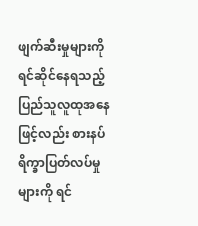ဖျက်ဆီးမှုများကို ရင်ဆိုင်နေရသည့် ပြည်သူလူထုအနေဖြင့်လည်း စားနပ်ရိက္ခာပြတ်လပ်မှုများကို ရင်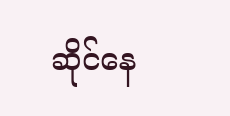ဆိုင်နေ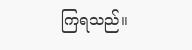ကြရသည်။